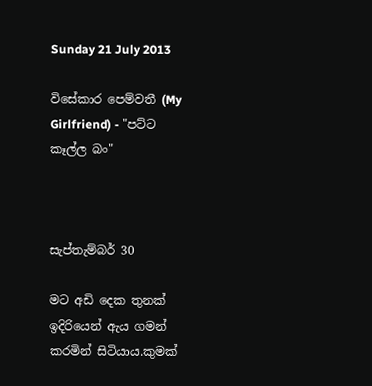Sunday 21 July 2013

විසේකාර පෙම්වතී (My Girlfriend) - "පට්ට කෑල්ල බං"



සැප්තැම්බර් 30

මට අඩි දෙක තුනක් ඉදිරියෙන් ඇය ගමන් කරමින් සිටියාය.කුමක්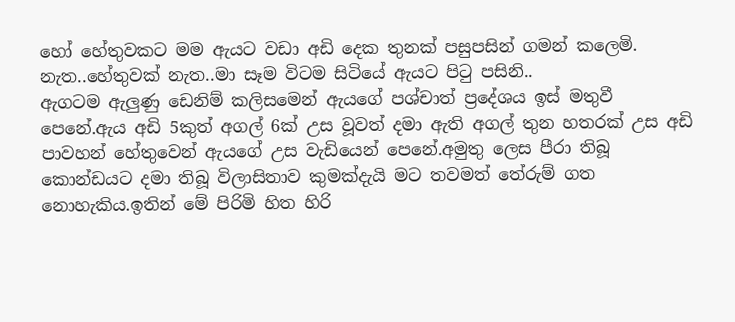හෝ හේතුවකට මම ඇයට වඩා අඩි දෙක තුනක් පසුපසින් ගමන් කලෙමි.
නැත..හේතුවක් නැත..මා සෑම විටම සිටියේ ඇයට පිටු පසිනි..
ඇගටම ඇලුණු ඩෙනිම් කලිසමෙන් ඇයගේ පශ්චාත් ප්‍රදේශය ඉස් මතුවී පෙනේ.ඇය අඩි 5කුත් අගල් 6ක් උස වූවත් දමා ඇති අගල් තුන හතරක් උස අඩි පාවහන් හේතුවෙන් ඇයගේ උස වැඩියෙන් පෙනේ.අමුතු ලෙස පීරා තිබූ කොන්ඩයට දමා තිබූ විලාසිතාව කුමක්දැයි මට තවමත් තේරුම් ගත නොහැකිය.ඉතින් මේ පිරිමි හිත හිරි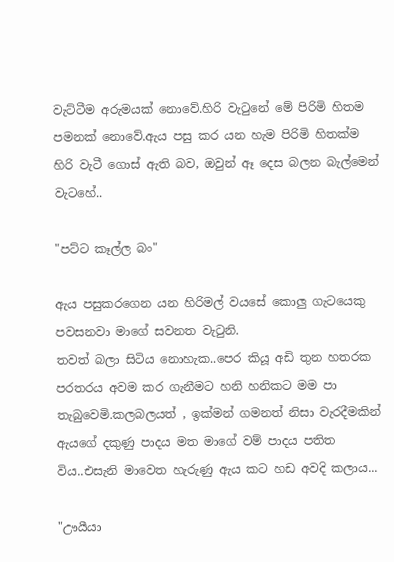වැට්ටීම අරුමයක් නොවේ.හිරි වැටුනේ මේ පිරිමි හිතම පමනක් නොවේ.ඇය පසු කර යන හැම පිරිමි හිතක්ම හිරි වැටී ගොස් ඇති බව, ඔවුන් ඈ දෙස බලන බැල්මෙන් වැටහේ..

"පට්ට කෑල්ල බං"

ඇය පසුකරගෙන යන හිරිමල් වයසේ කොලු ගැටයෙකු පවසනවා මාගේ සවනත වැටුනි.
තවත් බලා සිටිය නොහැක..පෙර කියූ අඩි තුන හතරක පරතරය අවම කර ගැනීමට හනි හනිකට මම පා තැබුවෙමි.කලබලයත් , ඉක්මන් ගමනත් නිසා වැරදීමකින් ඇයගේ දකුණු පාදය මත මාගේ වම් පාදය පතිත විය..එසැනි මාවෙත හැරුණු ඇය කට හඩ අවදි කලාය...

"ඌයීයා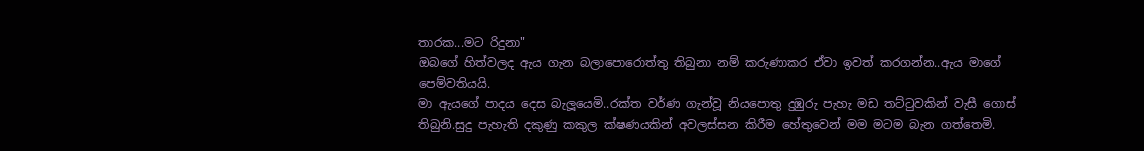තාරක...මට රිදුනා"
ඔබගේ හිත්වලද ඇය ගැන බලාපොරොත්තු තිබුනා නම් කරුණාකර ඒවා ඉවත් කරගන්න..ඇය මාගේ පෙම්වතියයි.
මා ඇයගේ පාදය දෙස බැලූයෙමි..රක්ත වර්ණ ගැන්වූ නියපොතු දුඹුරු පැහැ මඩ තට්ටුවකින් වැසී ගොස් තිබුනි.සුදු පැහැති දකුණු කකුල ක්ෂණයකින් අවලස්සන කිරීම හේතුවෙන් මම මටම බැන ගත්තෙමි.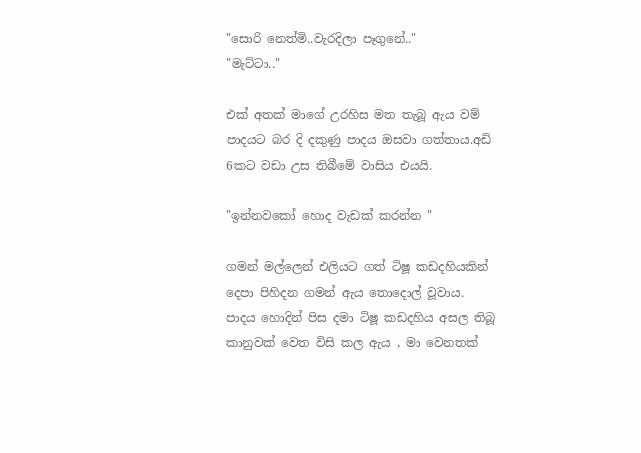"සොරි නෙත්මි..වැරදිලා පෑගුනේ.."
"මැට්ටා.."

එක් අතක් මාගේ උරහිස මත තැබූ ඇය වම් පාදයට බර දි දකුණු පාදය ඔසවා ගත්තාය.අඩි 6කට වඩා උස තිබීමේ වාසිය එයයි.

"ඉන්නවකෝ හොද වැඩක් කරන්න "

ගමන් මල්ලෙන් එලියට ගත් ටිෂූ කඩදහියකින් දෙපා පිහිදන ගමන් ඇය තොදොල් වූවාය.
පාදය හොදින් පිස දමා ටිෂූ කඩදහිය අසල තිබූ කානුවක් වෙත විසි කල ඇය , මා වෙනතක්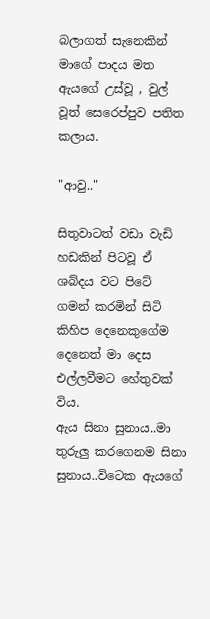බලාගත් සැනෙකින් මාගේ පාදය මත ඇයගේ උස්වූ , වුල් වූත් සෙරෙප්පුව පතිත කලාය.

"ආවු.."

සිතුවාටත් වඩා වැඩි හඩකින් පිටවූ ඒ ශබ්දය වට පිටේ ගමන් කරමින් සිටි කිහිප දෙනෙකුගේම දෙනෙත් මා දෙස එල්ලවීමට හේතුවක් විය.
ඇය සිනා සුනාය..මා තුරුලු කරගෙනම සිනා සුනාය..විටෙක ඇයගේ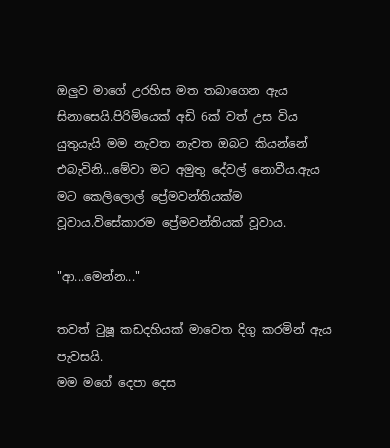ඔලුව මාගේ උරහිස මත තබාගෙන ඇය සිනාසෙයි.පිරිමියෙක් අඩි 6ක් වත් උස විය යුතුයැයි මම නැවත නැවත ඔබට කියන්නේ එබැවිනි...මේවා මට අමුතු දේවල් නොවීය.ඇය මට කෙලිලොල් ප්‍රේමවන්තියක්ම වූවාය.විසේකාරම ප්‍රේමවන්තියක් වූවාය.

"ආ...මෙන්න..."

තවත් ටුෂූ කඩදහියක් මාවෙත දිගු කරමින් ඇය පැවසයි.
මම මගේ දෙපා දෙස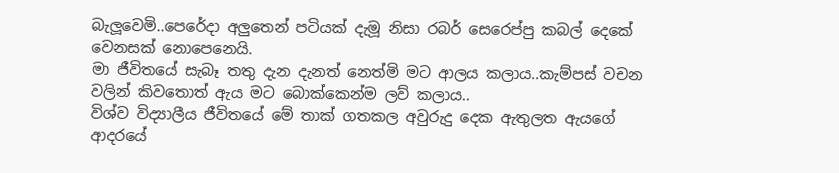බැලූවෙමි..පෙරේදා අලුතෙන් පටියක් දැමූ නිසා රබර් සෙරෙප්පු කබල් දෙකේ වෙනසක් නොපෙනෙයි.
මා ජීවිතයේ සැබෑ තතු දැන දැනත් නෙත්මි මට ආලය කලාය..කැම්පස් වචන වලින් කිවතොත් ඇය මට බොක්කෙන්ම ලව් කලාය..
විශ්ව විද්‍යාලීය ජීවිතයේ මේ තාක් ගතකල අවුරුදු දෙක ඇතුලත ඇයගේ ආදරයේ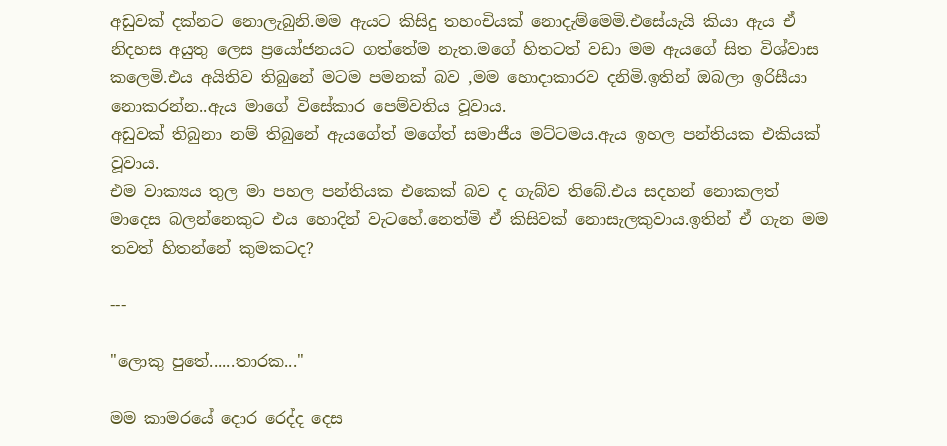අඩුවක් දක්නට නොලැබුනි.මම ඇයට කිසිදු තහංචියක් නොදැම්මෙමි.එසේයැයි කියා ඇය ඒ නිදහස අයුතු ලෙස ප්‍රයෝජනයට ගත්තේම නැත.මගේ හිතටත් වඩා මම ඇයගේ සිත විශ්වාස කලෙමි.එය අයිතිව තිබුනේ මටම පමනක් බව ,මම හොදාකාරව දනිමි.ඉතින් ඔබලා ඉරිසීයා නොකරන්න..ඇය මාගේ විසේකාර පෙම්වතිය වූවාය.
අඩුවක් තිබුනා නම් තිබුනේ ඇයගේත් මගේත් සමාජීය මට්ටමය.ඇය ඉහල පන්තියක එකියක් වූවාය.
එම වාක්‍යය තුල මා පහල පන්තියක එකෙක් බව ද ගැබ්ව තිබේ.එය සදහන් නොකලත් මාදෙස බලන්නෙකුට එය හොදින් වැටහේ.නෙත්මි ඒ කිසිවක් නොසැලකුවාය.ඉතින් ඒ ගැන මම තවත් හිතන්නේ කුමකටද?

---

"ලොකු පුතේ......තාරක..."

මම කාමරයේ දොර රෙද්ද දෙස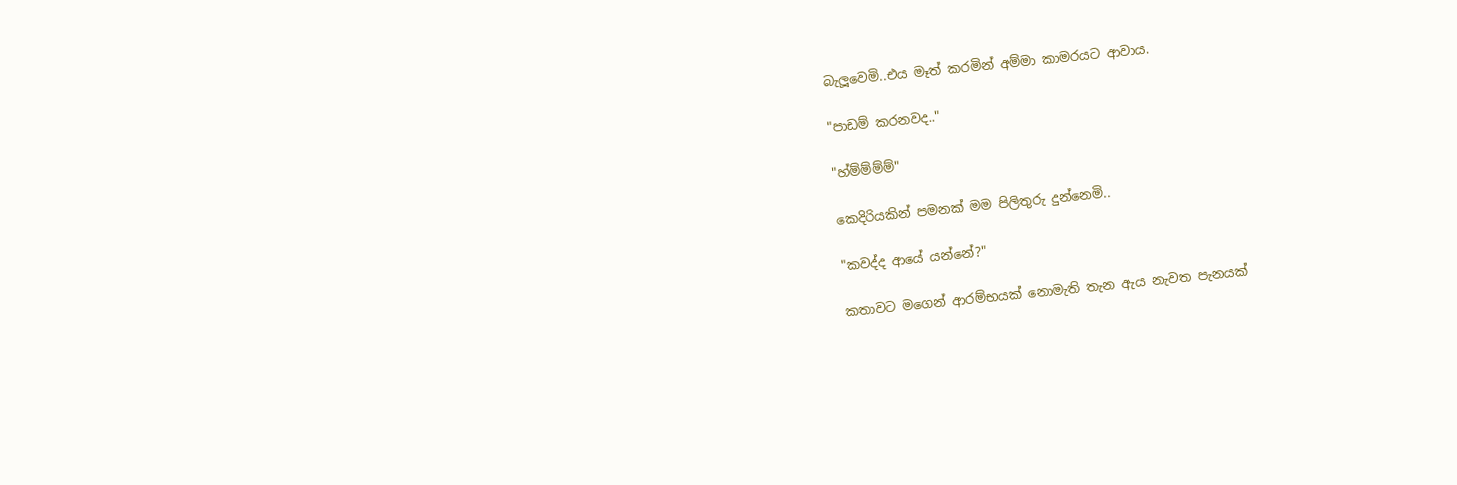බැලූවෙමි..එය මෑත් කරමින් අම්මා කාමරයට ආවාය.

"පාඩම් කරනවද.."

"හ්ම්ම්ම්ම්"

කෙදිරියකින් පමනක් මම පිලිතුරු දුන්නෙමි..

"කවද්ද ආයේ යන්නේ?"

කතාවට මගෙන් ආරම්භයක් නොමැති තැන ඇය නැවත පැනයක්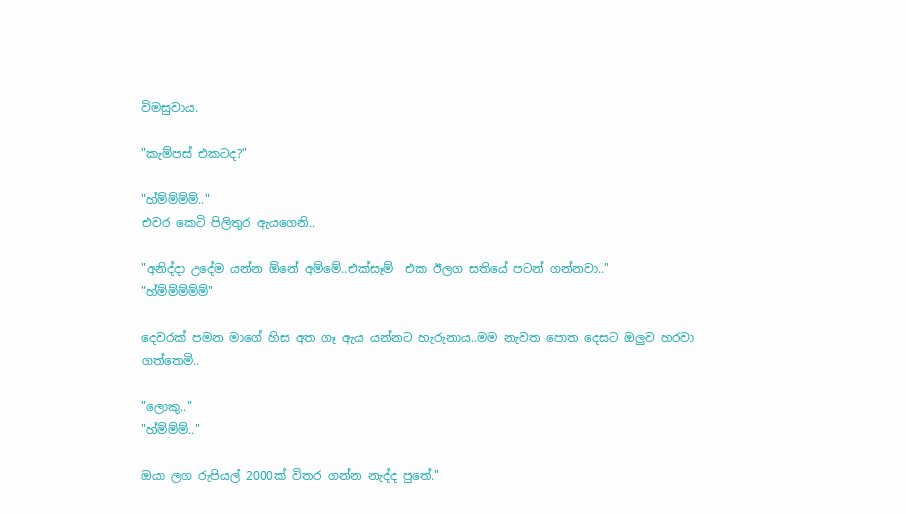විමසුවාය.

"කැම්පස් එකටද?"

"හ්ම්ම්ම්ම්.."
එවර කෙටි පිලිතුර ඇයගෙනි..

"අනිද්දා උදේම යන්න ඕනේ අම්මේ..එක්සෑම්  එක ඊලග සතියේ පටන් ගන්නවා.."
"හ්ම්ම්ම්ම්ම්"

දෙවරක් පමන මාගේ හිස අත ගෑ ඇය යන්නට හැරුනාය..මම නැවත පොත දෙසට ඔලුව හරවා ගත්තෙමි..

"ලොකු.."
"හ්ම්ම්ම්.."

ඔයා ලග රුපියල් 2000ක් විතර ගන්න නැද්ද පුතේ."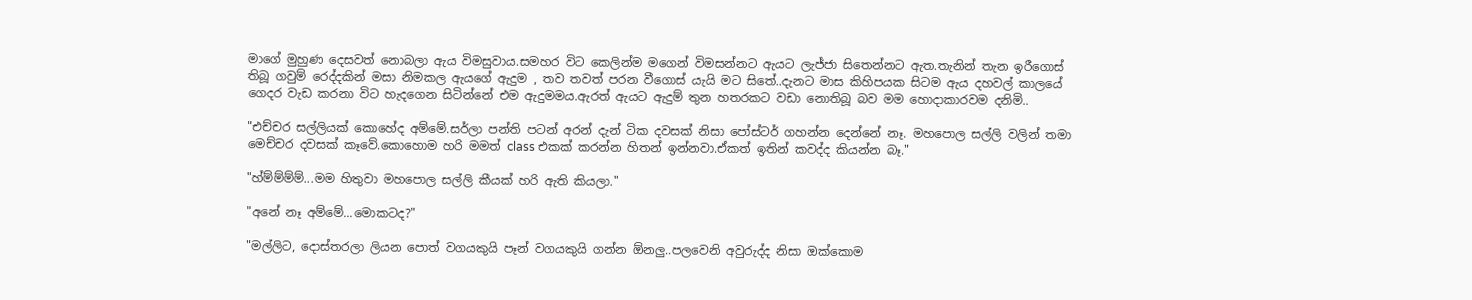මාගේ මුහුණ දෙසවත් නොබලා ඇය විමසුවාය.සමහර විට කෙලින්ම මගෙන් විමසන්නට ඇයට ලැජ්ජා සිතෙන්නට ඇත.තැනින් තැන ඉරීගොස් තිබූ ගවුම් රෙද්දකින් මසා නිමකල ඇයගේ ඇදුම , තව තවත් පරන වීගොස් යැයි මට සිතේ..දැනට මාස කිහිපයක සිටම ඇය දහවල් කාලයේ ගෙදර වැඩ කරනා විට හැදගෙන සිටින්නේ එම ඇදුමමය.ඇරත් ඇයට ඇදුම් තුන හතරකට වඩා නොතිබූ බව මම හොදාකාරවම දනිමි..

"එච්චර සල්ලියක් කොහේද අම්මේ.සර්ලා පන්ති පටන් අරන් දැන් ටික දවසක් නිසා පෝස්ටර් ගහන්න දෙන්නේ නෑ. මහපොල සල්ලි වලින් තමා මෙච්චර දවසක් කෑවේ.කොහොම හරි මමත් class එකක් කරන්න හිතන් ඉන්නවා.ඒකත් ඉතින් කවද්ද කියන්න බෑ."

"හ්ම්ම්ම්ම්...මම හිතුවා මහපොල සල්ලි කීයක් හරි ඇති කියලා."

"අනේ නෑ අම්මේ...මොකටද?"

"මල්ලිට, දොස්තරලා ලියන පොත් වගයකුයි පෑන් වගයකුයි ගන්න ඕනලු..පලවෙනි අවුරුද්ද නිසා ඔක්කොම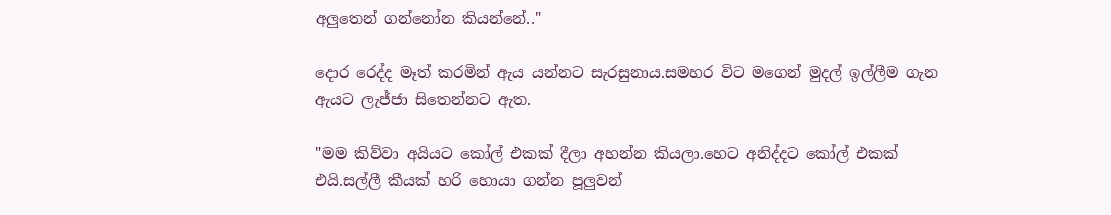අලුතෙන් ගන්නෝන කියන්නේ.."

දොර රෙද්ද මෑත් කරමින් ඇය යන්නට සැරසුනාය.සමහර විට මගෙන් මුදල් ඉල්ලීම ගැන ඇයට ලැජ්ජා සිතෙන්නට ඇත.

"මම කිව්වා අයියට කෝල් එකක් දීලා අහන්න කියලා.හෙට අනිද්දට කෝල් එකක් එයි.සල්ලී කීයක් හරි හොයා ගන්න පූලුවන්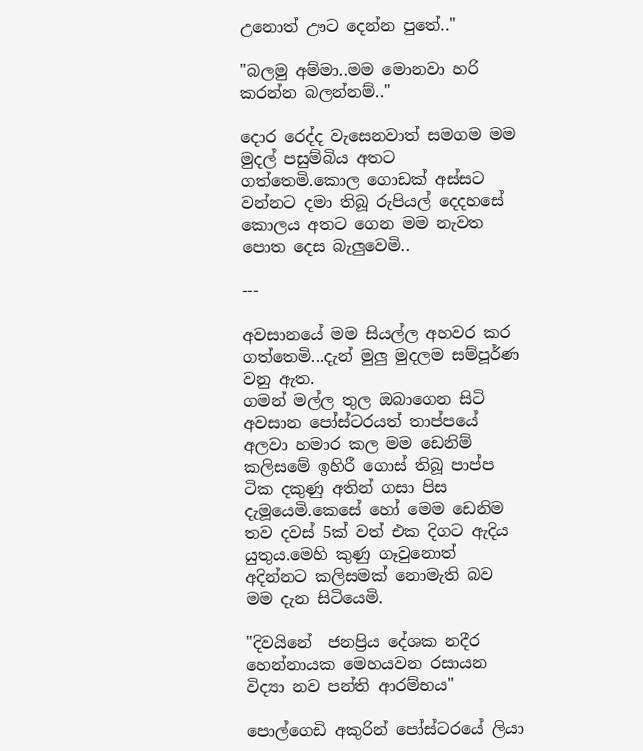උනොත් ඌට දෙන්න පුතේ.."

"බලමු අම්මා..මම මොනවා හරි කරන්න බලන්නම්.."

දොර රෙද්ද වැසෙනවාත් සමගම මම මුදල් පසුම්බිය අතට ගත්තෙමි.කොල ගොඩක් අස්සට වන්නට දමා තිබූ රුපියල් දෙදහසේ කොලය අතට ගෙන මම නැවත පොත දෙස බැලුවෙමි..

---

අවසානයේ මම සියල්ල අහවර කර ගත්තෙමි...දැන් මුලු මුදලම සම්පූර්ණ වනු ඇත.
ගමන් මල්ල තුල ඔබාගෙන සිටි අවසාන පෝස්ටරයත් තාප්පයේ අලවා හමාර කල මම ඩෙනිම් කලිසමේ ඉහිරී ගොස් තිබූ පාප්ප ටික දකුණු අතින් ගසා පිස දැමූයෙමි.කෙසේ හෝ මෙම ඩෙනිම තව දවස් 5ක් වත් එක දිගට ඇදිය යුතුය.මෙහි කුණු ගෑවුනොත් අදින්නට කලිසමක් නොමැති බව මම දැන සිටියෙමි.

"දිවයිනේ  ජනප්‍රිය දේශක නදීර හෙන්නායක මෙහයවන රසායන විද්‍යා නව පන්ති ආරම්භය"

පොල්ගෙඩි අකුරින් පෝස්ටරයේ ලියා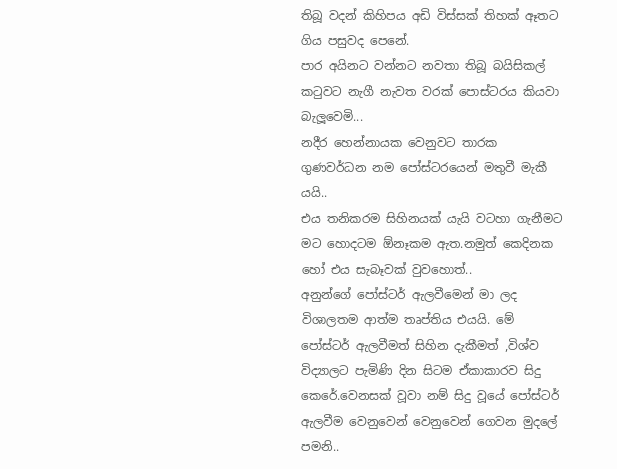තිබූ වදන් කිහිපය අඩි විස්සක් තිහක් ඈතට ගිය පසුවද පෙනේ.
පාර අයිනට වන්නට නවතා තිබූ බයිසිකල් කටුවට නැගී නැවත වරක් පොස්ටරය කියවා බැලූවෙමි...
නදීර හෙන්නායක වෙනුවට තාරක ගුණවර්ධන නම පෝස්ටරයෙන් මතුවී මැකී යයි..
එය තනිකරම සිහිනයක් යැයි වටහා ගැනීමට මට හොදටම ඕනෑකම ඇත.නමුත් කෙදිනක හෝ එය සැබෑවක් වුවහොත්..
අනුන්ගේ පෝස්ටර් ඇලවීමෙන් මා ලද විශාලතම ආත්ම තෘප්තිය එයයි. මේ පෝස්ටර් ඇලවීමත් සිහින දැකීමත් ,විශ්ව විද්‍යාලට පැමිණි දින සිටම ඒකාකාරව සිදු කෙරේ.වෙනසක් වූවා නම් සිදු වූයේ පෝස්ටර් ඇලවීම වෙනුවෙන් වෙනුවෙන් ගෙවන මුදලේ පමනි..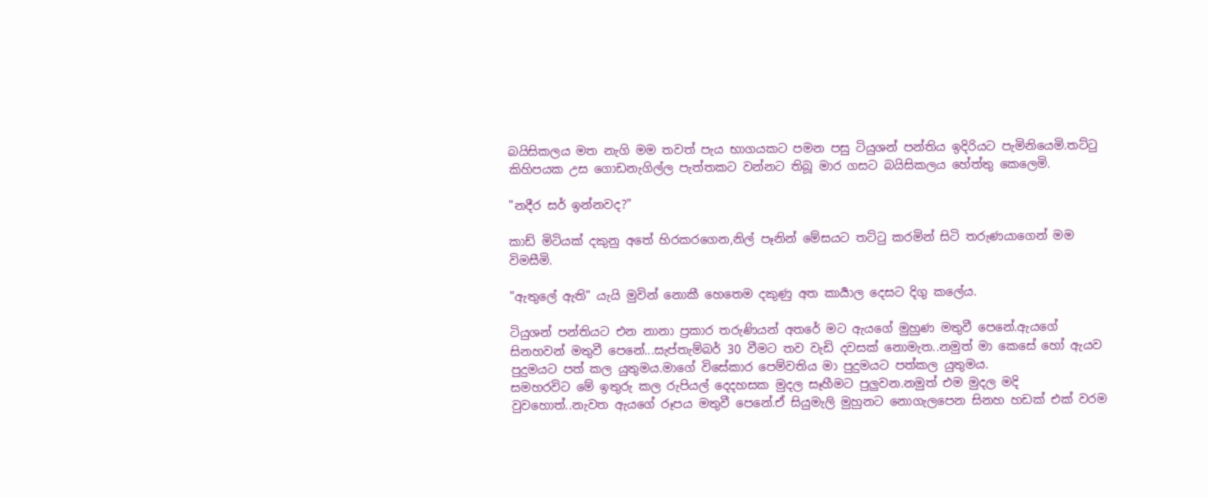බයිසිකලය මත නැගි මම තවත් පැය භාගයකට පමන පසු ටියුශන් පන්තිය ඉදිරියට පැමිනියෙමි.තට්ටු කිහිපයක උස ගොඩනැගිල්ල පැත්තකට වන්නට තිබූ මාර ගසට බයිසිකලය හේත්තු කෙලෙමි.

"නදීර සර් ඉන්නවද?"

කාඩ් මිටියක් දකුනු අතේ හිරකරගෙන,නිල් පෑනින් මේසයට තට්ටු කරමින් සිටි තරුණයාගෙන් මම විමසීමි.

"ඇතුලේ ඇති" යැ‍යි මුවින් නොකී හෙතෙම දකුණු අත කාර්‍යාල දෙසට දිගු කලේය.

ටියුශන් පන්තියට එන නානා ප්‍රකාර තරුණියන් අතරේ මට ඇයගේ මුහුණ මතුවී පෙනේ.ඇයගේ සිනහවන් මතුවී පෙනේ...සැප්තැම්බර් 30 වීමට තව වැඩි දවසක් නොමැත..නමුත් මා කෙසේ හෝ ඇයව පුදුමයට පත් කල යුතුමය.මාගේ විසේකාර පෙම්වතිය මා පුදුමයට පත්කල යුතුමය.
සමහරවිට මේ ඉතුරු කල රුපියල් දෙදහසක මුදල සෑහීමට පුලුවන.නමුත් එම මුදල මදි වුවහොත්..නැවත ඇයගේ රූපය මතුවී පෙනේ.ඒ සියුමැලි මුහුනට නොගැලපෙන සිනහ හඩක් එක් වරම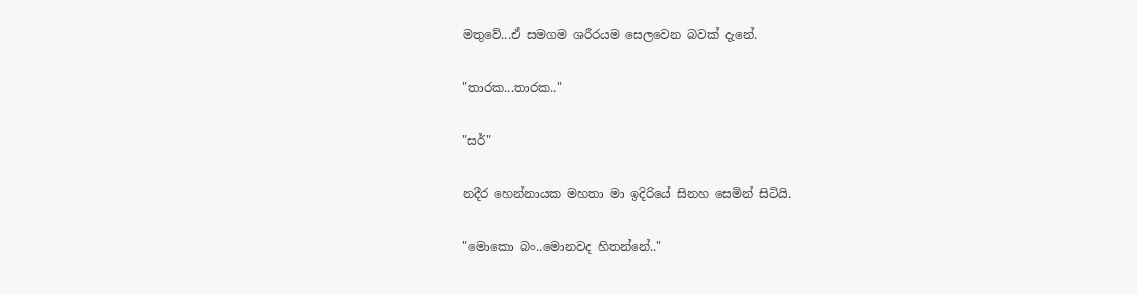මතුවේ...ඒ සමගම ශරීරයම සෙලවෙන බවක් දැනේ.

"තාරක...තාරක.."

"සර්"

නදීර හෙන්නායක මහතා මා ඉදිරියේ සිනහ සෙමින් සිටියි.

"මොකො බං..මොනවද හිතන්නේ.."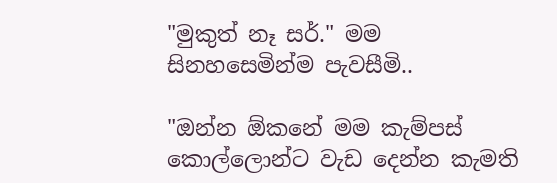"මුකුත් නෑ සර්." මම සිනහසෙමින්ම පැවසීමි..

"ඔන්න ඕකනේ මම කැම්පස් කොල්ලොන්ට වැඩ දෙන්න කැමති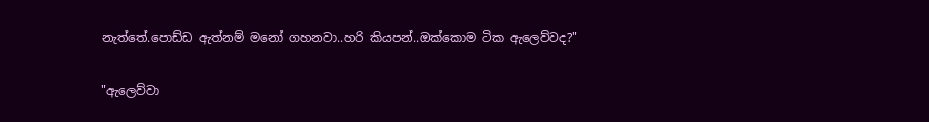නැත්තේ.පොඩ්ඩ ඇත්නම් මනෝ ගහනවා..හරි කියපන්..ඔක්කොම ටික ඇලෙව්වද?"

"ඇලෙව්වා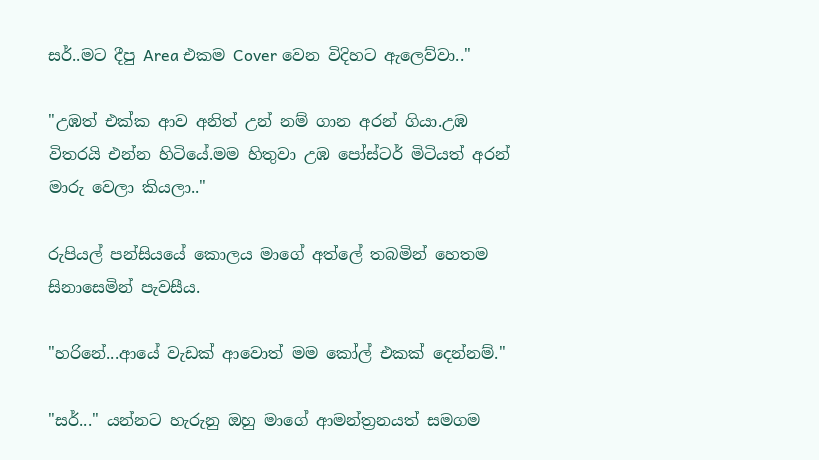සර්..මට දීපු Area එකම Cover වෙන විදිහට ඇලෙව්වා.."

"උඹත් එක්ක ආව අනිත් උන් නම් ගාන අරන් ගියා.උඹ විතරයි එන්න හිටියේ.මම හිතුවා උඹ පෝස්ටර් මිටියත් අරන් මාරු වෙලා කියලා.."

රුපියල් පන්සියයේ කොලය මාගේ අත්ලේ තබමින් හෙතම සිනාසෙමින් පැවසීය.

"හරිනේ...ආයේ වැඩක් ආවොත් මම කෝල් එකක් දෙන්නම්."

"සර්..." යන්නට හැරුනු ඔහු මාගේ ආමන්ත්‍රනයත් සමගම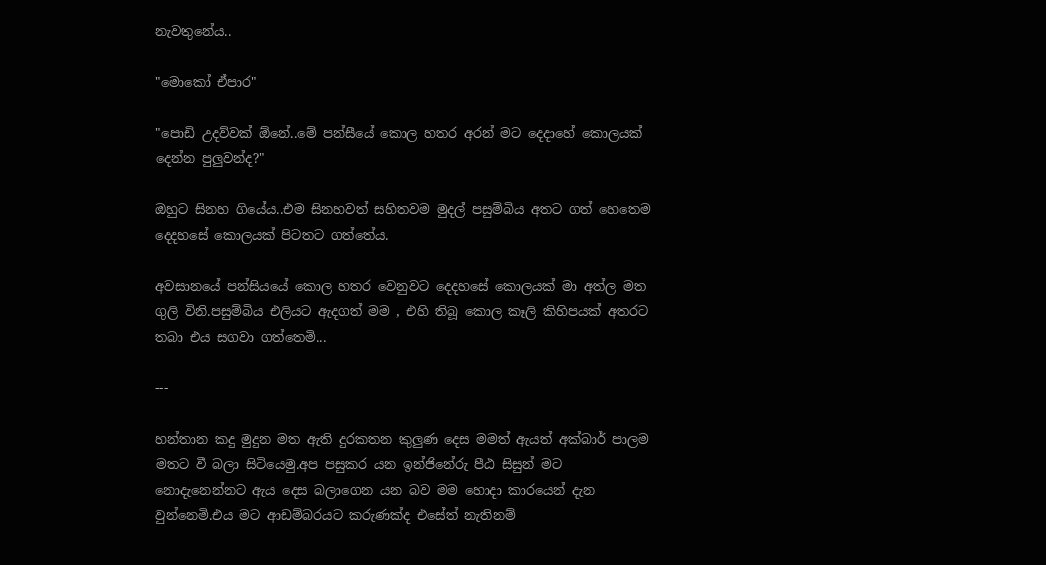නැවතුනේය..

"මොකෝ ඒපාර"

"පොඩි උදව්වක් ඕනේ..මේ පන්සීයේ කොල හතර අරන් මට දෙදාහේ කොලයක් දෙන්න පුලුවන්ද?"

ඔහුට සිනහ ගියේය..එම සිනහවත් සහිතවම මුදල් පසුම්බිය අතට ගත් හෙතෙම දෙදහසේ කොලයක් පිටතට ගත්තේය.

අවසානයේ පන්සියයේ කොල හතර වෙනුවට දෙදහසේ කොලයක් මා අත්ල මත ගුලි විනි.පසුම්බිය එලියට ඇදගත් මම , එහි තිබූ කොල කෑලි කිහිපයක් අතරට තබා එය සගවා ගත්තෙමි...

---

හන්තාන කදු මුදුන මත ඇති දුරකතන කුලුණ දෙස මමත් ඇයත් අක්බාර් පාලම මතට වී බලා සිටියෙමු.අප පසුකර යන ඉන්ජිනේරු පීඨ සිසුන් මට නොදැනෙන්නට ඇය දෙස බලාගෙන යන බව මම හොදා කාරයෙන් දැන වුන්නෙමි.එය මට ආඩම්බරයට කරුණක්ද එසේත් නැතිනම්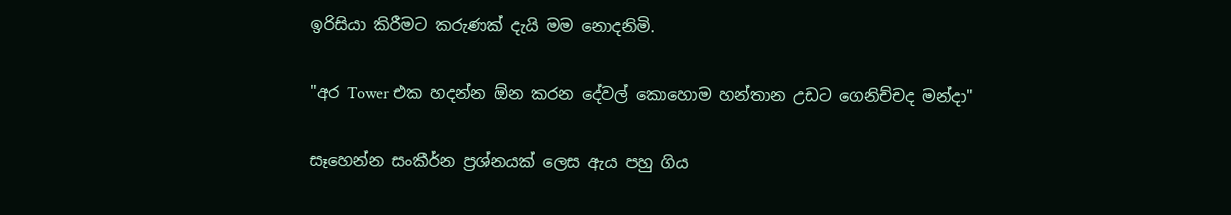ඉරිසියා කිරීමට කරුණක් දැ‍යි මම නොදනිමි.

"අර Tower එක හදන්න ඕන කරන දේවල් කොහොම හන්තාන උඩට ගෙනිච්චද මන්දා"

සෑහෙන්න සංකීර්න ප්‍රශ්නයක් ලෙස ඇය පහු ගිය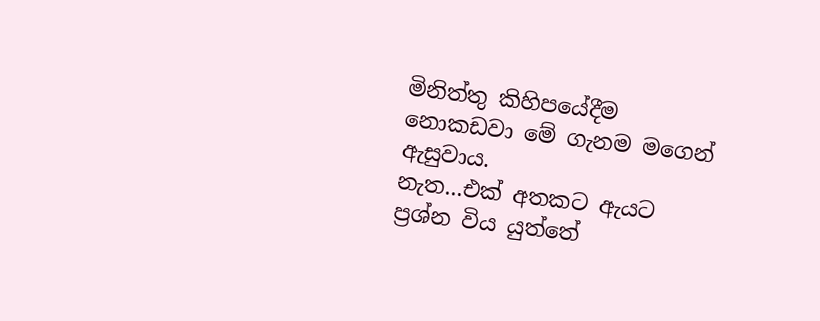මිනිත්තු කිහිපයේදීම නොකඩවා මේ ගැනම මගෙන් ඇසුවාය.
නැත...එක් අතකට ඇයට ප්‍රශ්න විය යුත්තේ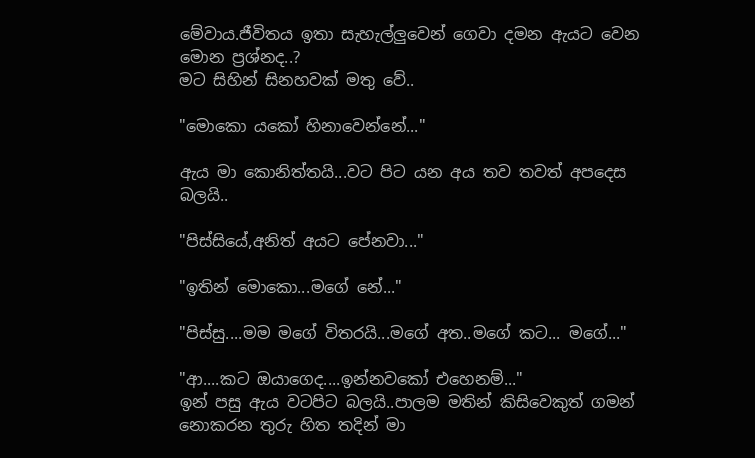මේවාය.ජීවිතය ඉතා සැහැල්ලුවෙන් ගෙවා දමන ඇයට වෙන මොන ප්‍රශ්නද..?
මට සිහින් සිනහවක් මතු වේ..

"මොකො යකෝ හිනාවෙන්නේ..."

ඇය මා කොනිත්තයි...වට පිට යන අය තව තවත් අපදෙස බලයි..

"පිස්සියේ,අනිත් අයට පේනවා..."

"ඉතින් මොකො...මගේ නේ..."

"පිස්සු....මම මගේ විතරයි...මගේ අත..මගේ කට... මගේ..."

"ආ....කට ඔයාගෙද....ඉන්නවකෝ එහෙනම්..."
ඉන් පසු ඇය වටපිට බලයි..පාලම මතින් කිසිවෙකුත් ගමන් නොකරන තුරු හිත තදින් මා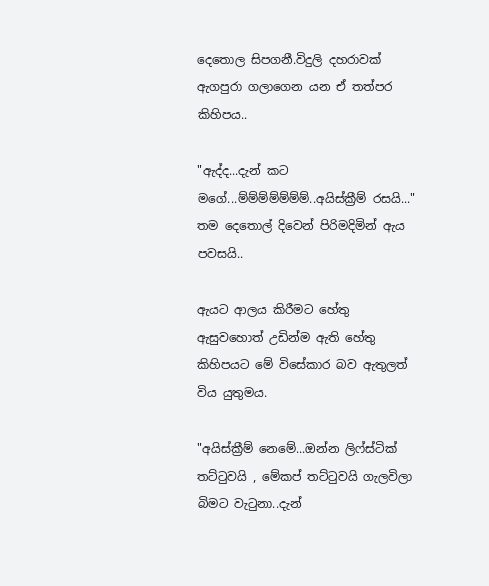දෙතොල සිපගනී.විදුලි දහරාවක් ඇගපුරා ගලාගෙන යන ඒ තත්පර කිහිපය..

"ඇද්ද...දැන් කට මගේ...ම්ම්ම්ම්ම්ම්ම්..අයිස්ක්‍රීම් රසයි..." තම දෙතොල් දිවෙන් පිරිමදිමින් ඇය පවසයි..

ඇයට ආලය කිරීමට හේතු ඇසුවහොත් උඩින්ම ඇති හේතු කිහිපයට මේ විසේකාර බව ඇතුලත් විය යුතුමය.

"අයිස්ක්‍රීම් නෙමේ...ඔන්න ලිෆ්ස්ටික් තට්ටුවයි , මේකප් තට්ටුවයි ගැලවිලා බිමට වැටුනා..දැන්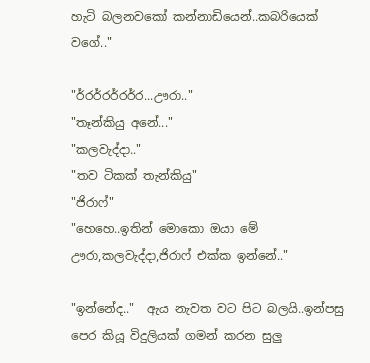හැටි බලනවකෝ කන්නාඩියෙන්..කබරියෙක් වගේ.."

"ර්‍රර්‍රර්‍රර්‍ර...ඌරා.."
"තෑන්කියු අනේ..."
"කලවැද්දා.."
"තව ටිකක් තැන්කියු"
"ජිරාෆ්"
"හෙහෙ..ඉතින් මොකො ඔයා මේ ඌරා,කලවැද්දා,ජිරාෆ් එක්ක ඉන්නේ.."

"ඉන්නේද.."  ඇය නැවත වට පිට බලයි..ඉන්පසු පෙර කියූ විදුලියක් ගමන් කරන සුලු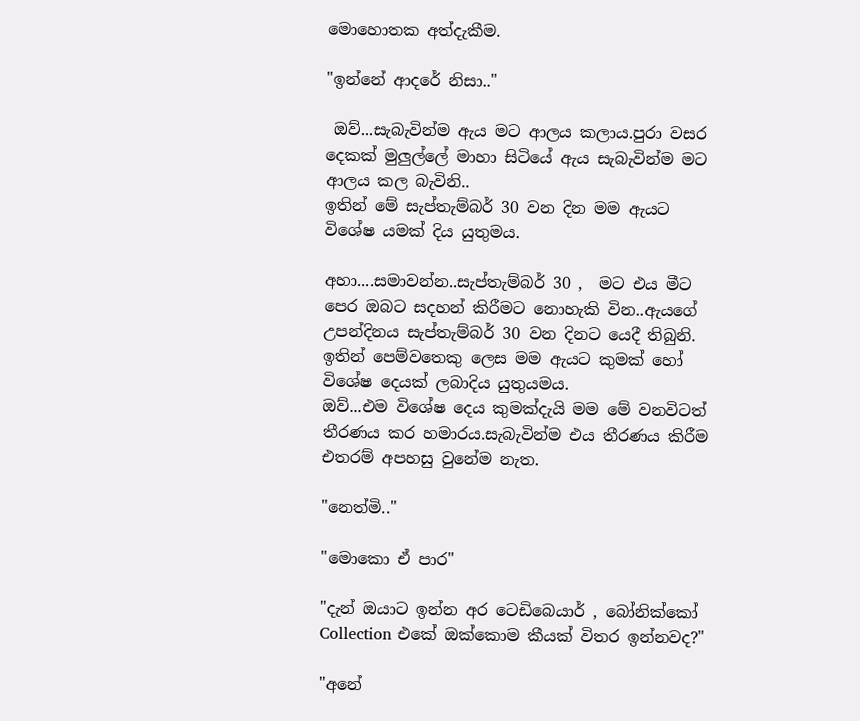මොහොතක අත්දැකීම.

"ඉන්නේ ආදරේ නිසා.."

 ඔව්...සැබැවින්ම ඇය මට ආලය කලාය.පුරා වසර දෙකක් මුලුල්ලේ මාහා සිටියේ ඇය සැබැවින්ම මට ආලය කල බැවිනි..
ඉතින් මේ සැප්තැම්බර් 30 වන දින මම ඇයට විශේෂ යමක් දිය යුතුමය.

අහා....සමාවන්න..සැප්තැම්බර් 30 ,  මට එය මීට පෙර ඔබට සදහන් කිරීමට නොහැකි වින..ඇයගේ උපන්දිනය සැප්තැම්බර් 30 වන දිනට යෙදී තිබුනි.
ඉතින් පෙම්වතෙකු ලෙස මම ඇයට කුමක් හෝ විශේෂ දෙයක් ලබාදිය යුතුයමය.
ඔව්...එම විශේෂ දෙය කුමක්දැයි මම මේ වනවිටත් තීරණය කර හමාරය.සැබැවින්ම එය තීරණය කිරීම එතරම් අපහසු වුනේම නැත.

"නෙත්මි.."

"මොකො ඒ පාර"

"දැන් ඔයාට ඉන්න අර ටෙඩිබෙයාර් , බෝනික්කෝ Collection එකේ ඔක්කොම කීයක් විතර ඉන්නවද?"

"අනේ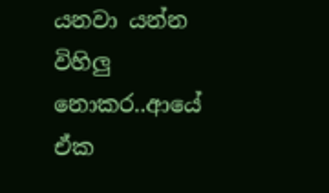යනවා යන්න විහිලු නොකර..ආයේ ඒක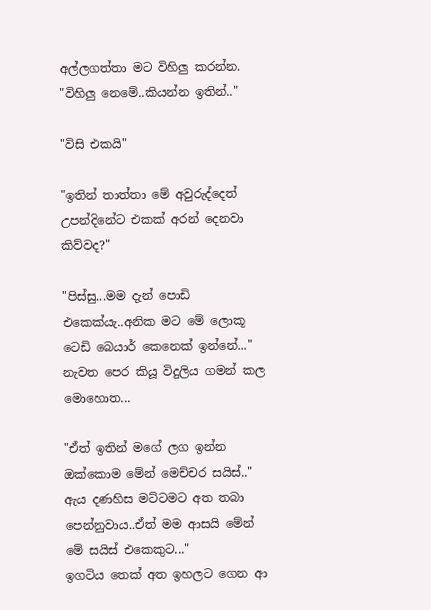අල්ලගත්තා මට විහිලු කරන්න.
"විහිලු නෙමේ..කියන්න ඉතින්.."

"විසි එකයි"

"ඉතින් තාත්තා මේ අවුරුද්දෙත් උපන්දිනේට එකක් අරන් දෙනවා කිව්වද?"

"පිස්සු...මම දැන් පොඩි එකෙක්යැ..අනික මට මේ ලොකූ ටෙඩි බෙයාර් කෙනෙක් ඉන්නේ..." නැවත පෙර කියූ විදුලිය ගමන් කල මොහොත...

"ඒත් ඉතින් මගේ ලග ඉන්න ඔක්කොම මේන් මෙච්චර සයිස්.."
ඇය දණහිස මට්ටමට අත තබා පෙන්නුවාය..ඒත් මම ආසයි මේන් මේ සයිස් එකෙකුට..."
ඉගටිය තෙක් අත ඉහලට ගෙන ආ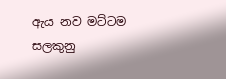ඇය නව මට්ටම සලකුනු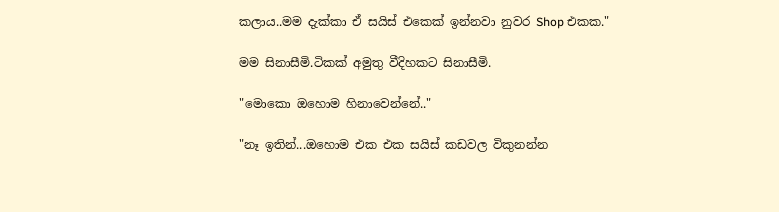කලාය..මම දැක්කා ඒ සයිස් එකෙක් ඉන්නවා නුවර Shop එකක."

මම සිනාසීමි.ටිකක් අමුතු වීදිහකට සිනාසීමි.

"මොකො ඔහොම හිනාවෙන්නේ.."

"නෑ ඉතින්...ඔහොම එක එක සයිස් කඩවල විකුනන්න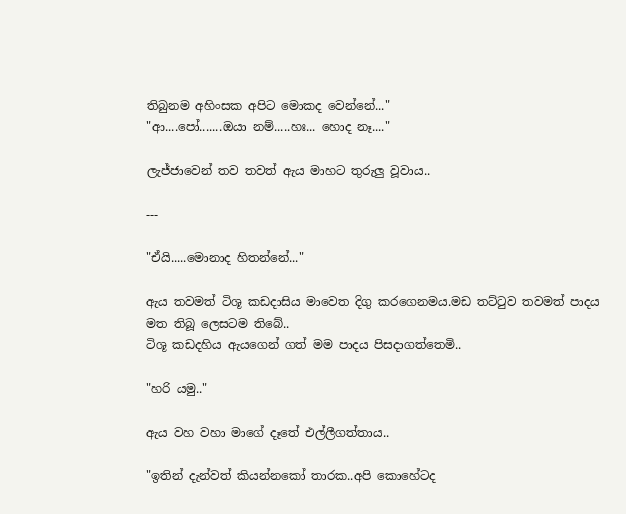තිබුනම අහිංසක අපිට මොකද වෙන්නේ..."
"ආ....පෝ.......ඔයා නම්.....හඃ... හොද නෑ...."

ලැජ්ජාවෙන් තව තවත් ඇය මාහට තුරුලු වූවාය..

---

"ඒයි.....මොනාද හිතන්නේ..."

ඇය තවමත් ටිශූ කඩදාසිය මාවෙත දිගු කරගෙනමය.මඩ තට්ටුව තවමත් පාදය මත තිබූ ලෙසටම තිබේ..
ටිශූ කඩදහිය ඇයගෙන් ගත් මම පාදය පිසදාගත්තෙමි..

"හරි යමු.."

ඇය වහ වහා මාගේ දෑතේ එල්ලීගත්තාය..

"ඉතින් දැන්වත් කියන්නකෝ තාරක..අපි කොහේටද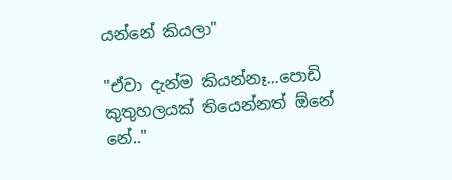යන්නේ කියලා"

"ඒවා දැන්ම කියන්නෑ...පොඩි කුතුහලයක් තියෙන්නත් ඕනේ නේ.."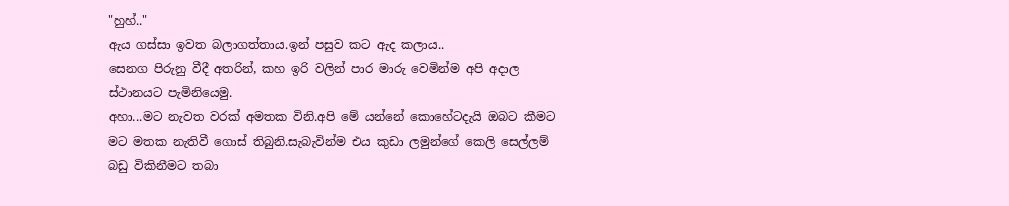"හුහ්.."
ඇය ගස්සා ඉවත බලාගත්තාය.ඉන් පසුව කට ඇද කලාය..
සෙනග පිරුනු වීදී අතරින්, කහ ඉරි වලින් පාර මාරු වෙමින්ම අපි අදාල ස්ථානයට පැමිනියෙමු.
අහා...මට නැවත වරක් අමතක විනි.අපි මේ යන්නේ කොහේටදැයි ඔබට කීමට මට මතක නැතිවී ගොස් තිබුනි.සැබැවින්ම එය කුඩා ලමුන්ගේ කෙලි සෙල්ලම් බඩු විකිනීමට තබා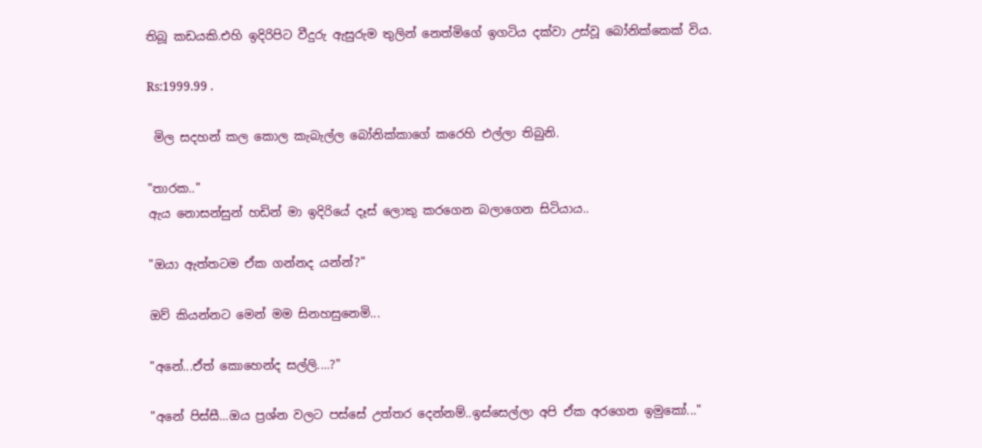තිබූ කඩයකි.එහි ඉදිරිපිට වීදුරු ඇසුරුම තුලින් නෙත්මිගේ ඉගටිය දක්වා උස්වූ බෝනික්කෙක් විය.

Rs:1999.99 .

 මිල සදහන් කල කොල කැබැල්ල බෝනික්කාගේ කරෙහි එල්ලා තිබුනි.

"තාරක.."
ඇය නොසන්සුන් හඩින් මා ඉදිරියේ දෑස් ලොකු කරගෙන බලාගෙන සිටියාය..

"ඔයා ඇත්තටම ඒක ගන්නද යන්න්?"

ඔව් කියන්නට මෙන් මම සිනහසුනෙමි...

"අනේ...ඒත් කොහෙන්ද සල්ලි....?"

"අනේ පිස්සී...ඔය ප්‍රශ්න වලට පස්සේ උත්තර දෙන්නම්..ඉස්සෙල්ලා අපි ඒක අරගෙන ඉමුකෝ..."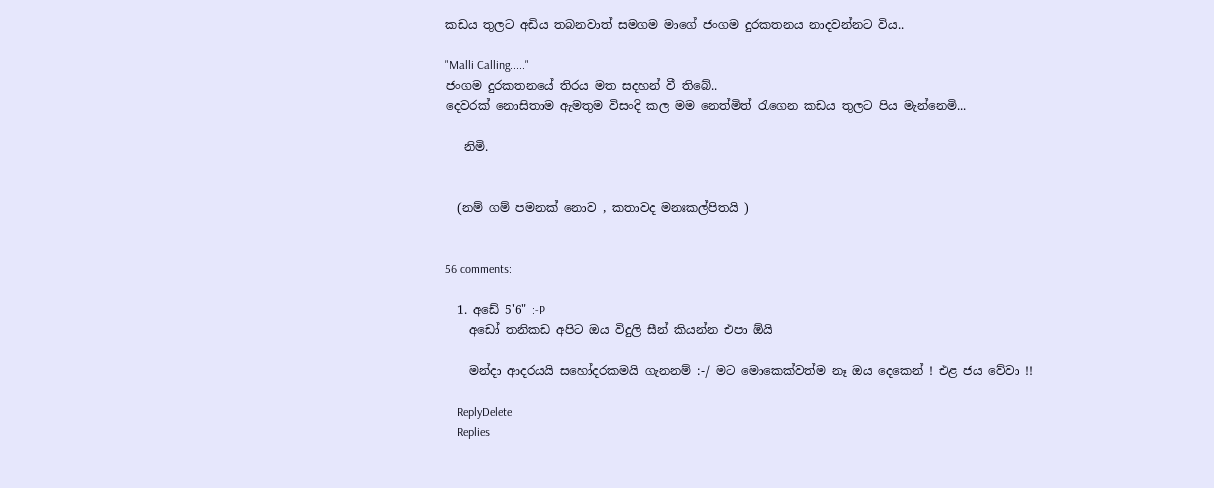කඩය තුලට අඩිය තබනවාත් සමගම මාගේ ජංගම දුරකතනය නාදවන්නට විය..

"Malli Calling....."
ජංගම දුරකතනයේ තිරය මත සදහන් වී තිබේ..
දෙවරක් නොසිතාම ඇමතුම විසංදි කල මම නෙත්මිත් රැගෙන කඩය තුලට පිය මැන්නෙමි...

   නිමි.


  (නම් ගම් පමනක් නොව , කතාවද මනඃකල්පිතයි )


56 comments:

  1. අඩේ 5'6" :-P
    අඩෝ තනිකඩ අපිට ඔය විදුලි සීන් කියන්න එපා ඕයි

    මන්දා ආදරයයි සහෝදරකමයි ගැනනම් :-/ මට මොකෙක්වත්ම නෑ ඔය දෙකෙන් ! එළ ජය වේවා !!

    ReplyDelete
    Replies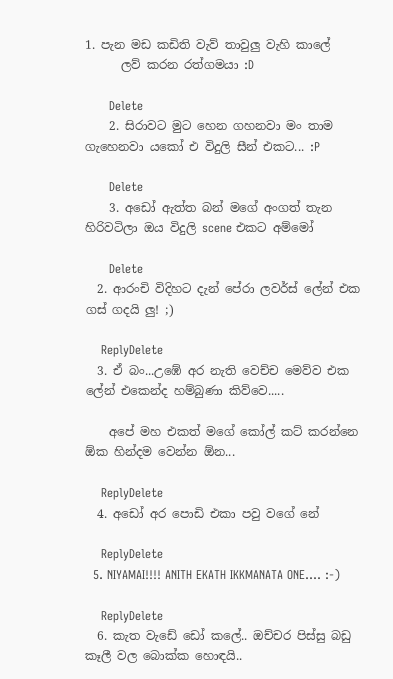1. පැන මඩ කඩිති වැව් තාවුලු වැහි කාලේ
      ලව් කරන රත්ගමයා :D

      Delete
    2. සිරාවට මුට හෙන ගහනවා මං තාම ගැහෙනවා යකෝ එ විදුලි සීන් එකට... :P

      Delete
    3. අඩෝ ඇත්ත බන් මගේ අංගත් තැන හිරිවටිලා ඔය විදුලි scene එකට අම්මෝ

      Delete
  2. ආරංචි විදිහට දැන් පේරා ලවර්ස් ලේන් එක ගස් ගදයි ලු! ;)

    ReplyDelete
  3. ඒ බං...උඹේ අර නැති වෙච්ච මෙව්ව එක ලේන් එකෙන්ද හම්බුණා කිව්වෙ.....

    අපේ මහ එකත් මගේ කෝල් කට් කරන්නෙ ඕක හින්දම වෙන්න ඕන...

    ReplyDelete
  4. අඩෝ අර පොඩි එකා පවු වගේ නේ

    ReplyDelete
  5. NIYAMAI!!!! ANITH EKATH IKKMANATA ONE.... :-)

    ReplyDelete
  6. කැත වැඩේ ඩෝ කලේ.. ඔච්චර පිස්සු බඩු කෑලී වල බොක්ක හොඳයි..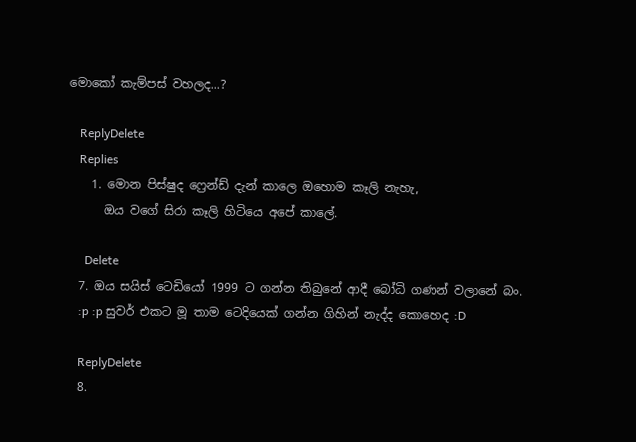මොකෝ කැම්පස් වහලද...?

    ReplyDelete
    Replies
    1. මොන පිස්ෂුද ෆ්‍රෙන්ඩ් දැන් කාලෙ ඔහොම කෑලි නැහැ,
      ඔය වගේ සිරා කෑලි හිටියෙ අපේ කාලේ.

      Delete
  7. ඔය සයිස් ටෙඩියෝ 1999 ට ගන්න තිබුනේ ආදී බෝධි ගණන් වලානේ බං.
    :p :p සුවර් එකට මූ තාම ටෙදියෙක් ගන්න ගිහින් නැද්ද කොහෙද :D

    ReplyDelete
  8.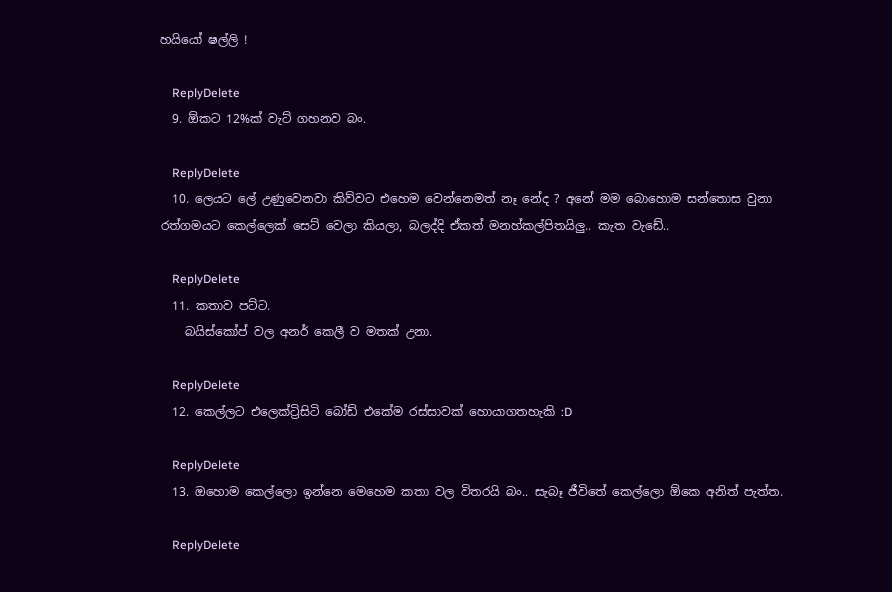හයියෝ ෂල්ලි !

    ReplyDelete
  9. ඕකට 12%ක් වැට් ගහනව බං.

    ReplyDelete
  10. ලෙයට ලේ උණුවෙනවා කිව්වට එහෙම වෙන්නෙමත් නෑ නේද ? අනේ මම බොහොම සන්තොස වුනා රත්ගමයට කෙල්ලෙක් සෙට් වෙලා කියලා, බලද්දි ඒකත් මනහ්කල්පිතයිලු.. කැත වැඩේ..

    ReplyDelete
  11. කතාව පට්ට.
    බයිස්කෝප් වල අනර් කෙලී ව මතක් උනා.

    ReplyDelete
  12. කෙල්ලට එලෙක්ට්‍රිසිටි බෝඩ් එකේම රස්සාවක් හොයාගතහැකි :D

    ReplyDelete
  13. ඔහොම කෙල්ලො ඉන්නෙ මෙහෙම කතා වල විතරයි බං.. සැබෑ ජීවිතේ කෙල්ලො ඕකෙ අනිත් පැත්ත.

    ReplyDelete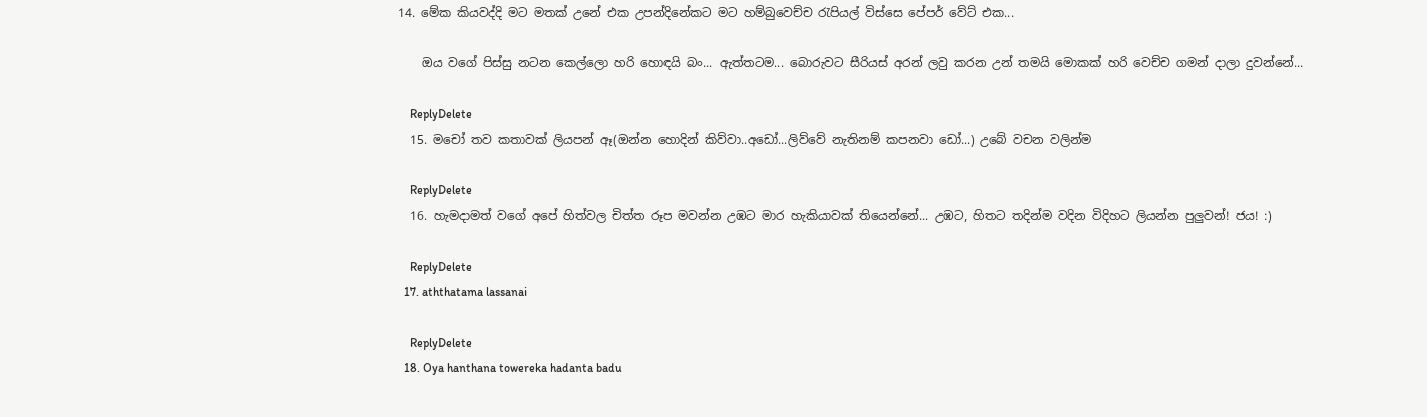14. මේක කියවද්දි මට මතක් උනේ එක උපන්දිනේකට මට හම්බුවෙච්ච රැපියල් විස්සෙ පේපර් වේට් එක...

    ඔය වගේ පිස්සු නටන කෙල්ලො හරි හොඳයි බං... ඇත්තටම... බොරුවට සීරියස් අරන් ලවු කරන උන් තමයි මොකක් හරි වෙච්ච ගමන් දාලා දුවන්නේ...

    ReplyDelete
  15. මචෝ තව කතාවක් ලියපන් ඈ(ඔන්න හොදින් කිව්වා..අඩෝ...ලිව්වේ නැතිනම් කපනවා ඩෝ...) උබේ වචන වලින්ම

    ReplyDelete
  16. හැමදාමත් වගේ අපේ හිත්වල චිත්ත රූප මවන්න උඹට මාර හැකියාවක් තියෙන්නේ... උඹට, හිතට තදින්ම වදින විදිහට ලියන්න පුලුවන්! ජය! :)

    ReplyDelete
  17. aththatama lassanai

    ReplyDelete
  18. Oya hanthana towereka hadanta badu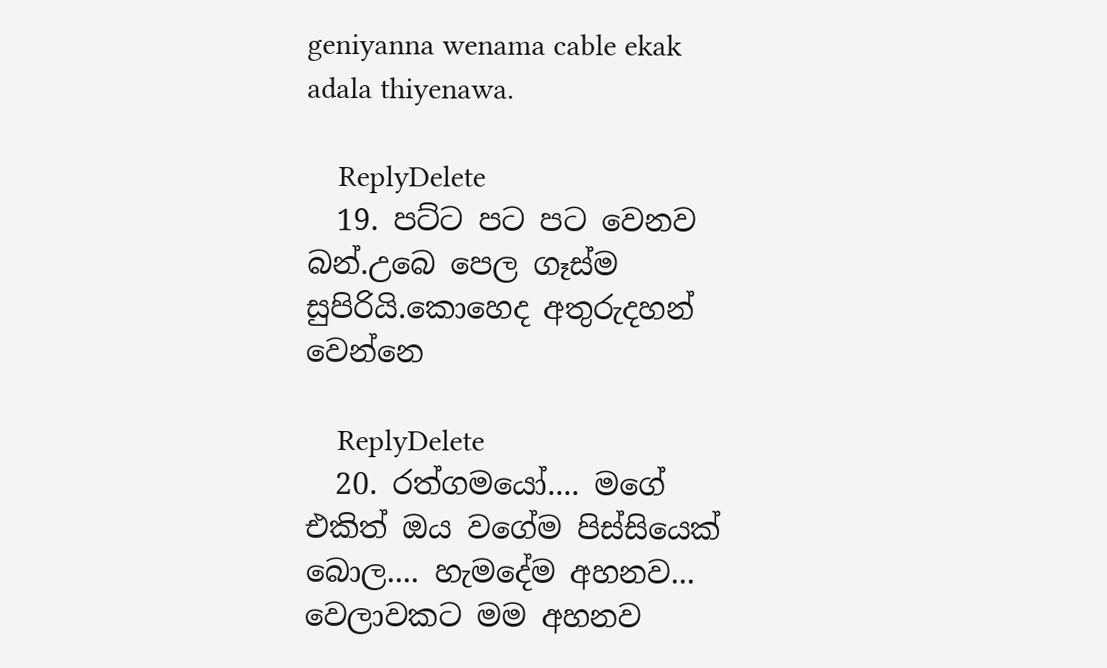geniyanna wenama cable ekak adala thiyenawa.

    ReplyDelete
  19. පට්ට පට පට වෙනව බන්.උබෙ පෙල ගෑස්ම සුපිරියි.කොහෙද අතුරුදහන් වෙන්නෙ

    ReplyDelete
  20. රත්ගමයෝ.... මගේ එකිත් ඔය වගේම පිස්සියෙක් බොල.... හැමදේම අහනව... වෙලාවකට මම අහනව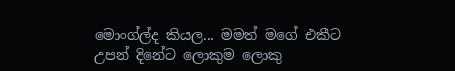මොංග්ල්ද කියල... මමත් මගේ එකීට උපන් දිනේට ලොකුම ලොකු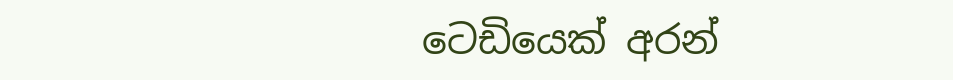ටෙඩියෙක් අරන්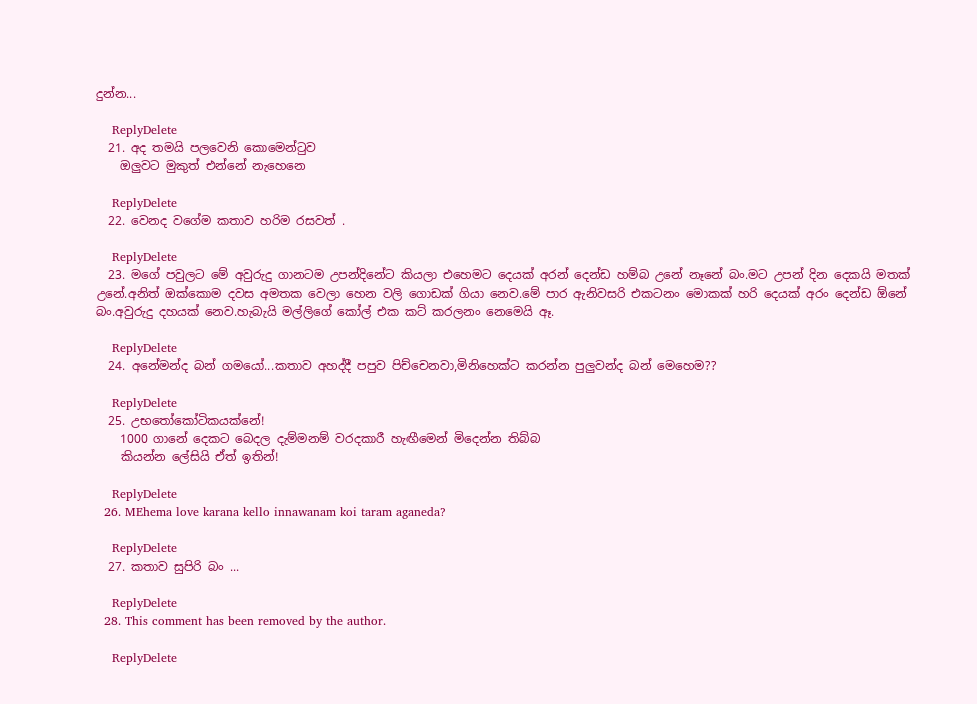දුන්න...

    ReplyDelete
  21. අද තමයි පලවෙනි කොමෙන්ටුව
    ඔලුවට මුකුත් එන්නේ නැහෙනෙ

    ReplyDelete
  22. වෙනද වගේම කතාව හරිම රසවත් .

    ReplyDelete
  23. මගේ පවුලට මේ අවුරුදු ගානටම උපන්දිනේට කියලා එහෙමට දෙයක් අරන් දෙන්ඩ හම්බ උනේ නෑනේ බං.මට උපන් දින දෙකයි මතක් උනේ.අනිත් ඔක්කොම දවස අමතක වෙලා හෙන වලි ගොඩක් ගියා නෙව.මේ පාර ඇනිවසරි එකටනං මොකක් හරි දෙයක් අරං දෙන්ඩ ඕනේ බං.අවුරුදු දහයක් නෙව.හැබැයි මල්ලිගේ කෝල් එක කට් කරලනං නෙමෙයි ඈ.

    ReplyDelete
  24. අනේමන්ද බන් ගමයෝ...කතාව අහද්දී පපුව පිච්චෙනවා,මිනිහෙක්ට කරන්න පුලුවන්ද බන් මෙහෙම??

    ReplyDelete
  25. උභතෝකෝටිකයක්නේ!
    1000 ගානේ දෙකට බෙදල දැම්මනම් වරදකාරී හැඟීමෙන් මිදෙන්න තිබ්බ
    කියන්න ලේසියි ඒත් ඉතින්!

    ReplyDelete
  26. MEhema love karana kello innawanam koi taram aganeda?

    ReplyDelete
  27. කතාව සුපිරි බං ...

    ReplyDelete
  28. This comment has been removed by the author.

    ReplyDelete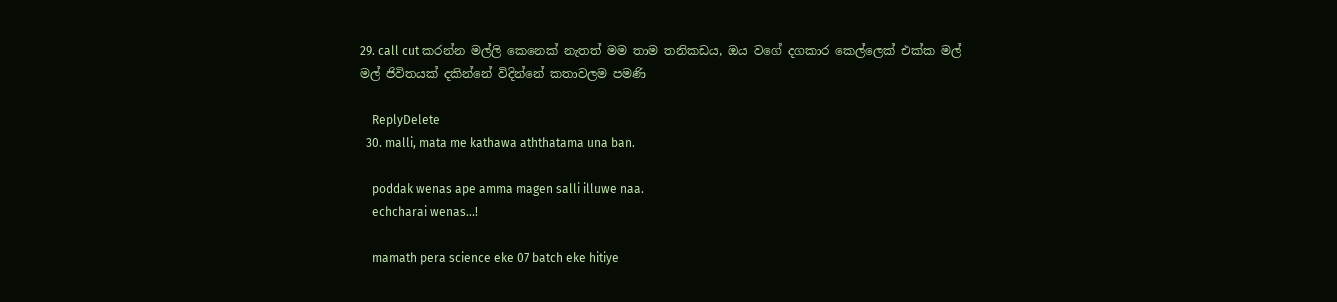29. call cut කරන්න මල්ලි කෙනෙක් නැතත් මම තාම තනිකඩය, ඔය වගේ දගකාර කෙල්ලෙක් එක්ක මල් මල් ජිවිතයක් දකින්නේ විදින්නේ කතාවලම පමණි

    ReplyDelete
  30. malli, mata me kathawa aththatama una ban.

    poddak wenas ape amma magen salli illuwe naa.
    echcharai wenas...!

    mamath pera science eke 07 batch eke hitiye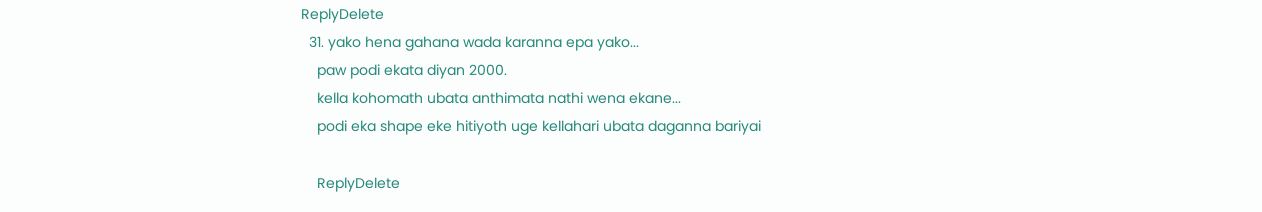ReplyDelete
  31. yako hena gahana wada karanna epa yako...
    paw podi ekata diyan 2000.
    kella kohomath ubata anthimata nathi wena ekane...
    podi eka shape eke hitiyoth uge kellahari ubata daganna bariyai

    ReplyDelete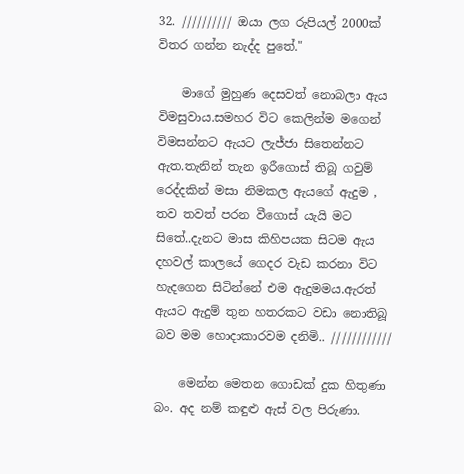32. ////////// ඔයා ලග රුපියල් 2000ක් විතර ගන්න නැද්ද පුතේ."

    මාගේ මුහුණ දෙසවත් නොබලා ඇය විමසුවාය.සමහර විට කෙලින්ම මගෙන් විමසන්නට ඇයට ලැජ්ජා සිතෙන්නට ඇත.තැනින් තැන ඉරීගොස් තිබූ ගවුම් රෙද්දකින් මසා නිමකල ඇයගේ ඇදුම , තව තවත් පරන වීගොස් යැයි මට සිතේ..දැනට මාස කිහිපයක සිටම ඇය දහවල් කාලයේ ගෙදර වැඩ කරනා විට හැදගෙන සිටින්නේ එම ඇදුමමය.ඇරත් ඇයට ඇදුම් තුන හතරකට වඩා නොතිබූ බව මම හොදාකාරවම දනිමි.. ////////////

    මෙන්න මෙතන ගොඩක් දුක හිතුණා බං. අද නම් කඳුළු ඇස් වල පිරුණා.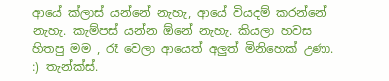ආයේ ක්ලාස් යන්නේ නැහැ, ආයේ වියදම් කරන්නේ නැහැ. කැම්පස් යන්න ඕනේ නැහැ. කියලා හවස හිතපු මම , රෑ වෙලා ආයෙත් අලුත් මිනිහෙක් උණා. :) තැන්ක්ස්.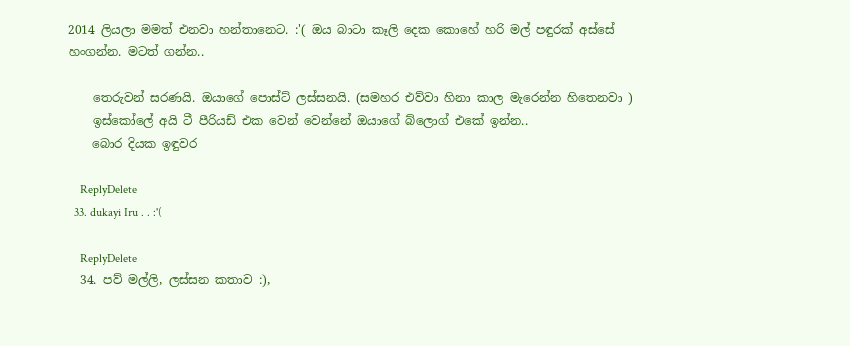2014 ලියලා මමත් එනවා හන්තානෙට. :'( ඔය බාටා කෑලි දෙක කොහේ හරි මල් පඳුරක් අස්සේ හංගන්න. මටත් ගන්න..

    තෙරුවන් සරණයි. ඔයාගේ පොස්ට් ලස්සනයි. (සමහර එව්වා හිනා කාල මැරෙන්න හිතෙනවා )
    ඉස්කෝලේ අයි ටී පීරියඩ් එක වෙන් වෙන්නේ ඔයාගේ බ්ලොග් එකේ ඉන්න..
    බොර දියක ඉඳුවර

    ReplyDelete
  33. dukayi Iru . . :'(

    ReplyDelete
  34. පව් මල්ලි, ලස්සන කතාව :),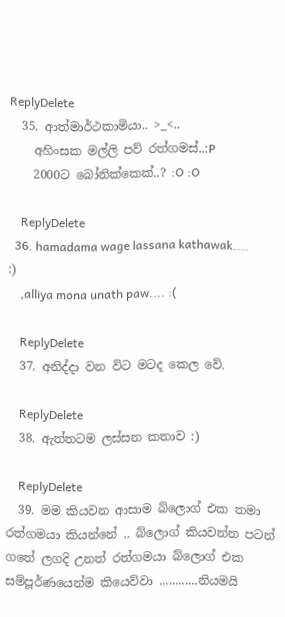ReplyDelete
  35. ආත්මාර්ථකාමියා.. >_<..
    අහිංසක මල්ලි පව් රත්ගමස්..:P
    2000ට බෝනික්කෙක්..? :O :O

    ReplyDelete
  36. hamadama wage lassana kathawak.... :)
    ,alliya mona unath paw.... :(

    ReplyDelete
  37. අනිද්දා වන විට මටද කෙල වේ.

    ReplyDelete
  38. ඇත්තටම ලස්සන කතාව :)

    ReplyDelete
  39. මම කියවන ආසාම බ්ලොග් එක තමා රත්ගමයා කියන්නේ .. බ්ලොග් කියවන්න පටන් ගතේ ලගදි උනත් රත්ගමයා බ්ලොග් එක සම්පූර්ණයෙන්ම කියෙව්වා ............නියමයි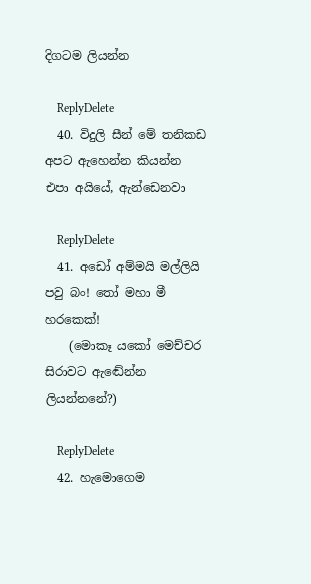දිගටම ලියන්න

    ReplyDelete
  40. විදුලි සීන් මේ තනිකඩ අපට ඇහෙන්න කියන්න එපා අයියේ, ඇන්ඩෙනවා

    ReplyDelete
  41. අඩෝ අම්මයි මල්ලියි පවු බං! තෝ මහා මී හරකෙක්!
    (මොකෑ යකෝ මෙච්චර සිරාවට ඇඬේන්න ලියන්නනේ?)

    ReplyDelete
  42. හැමොගෙම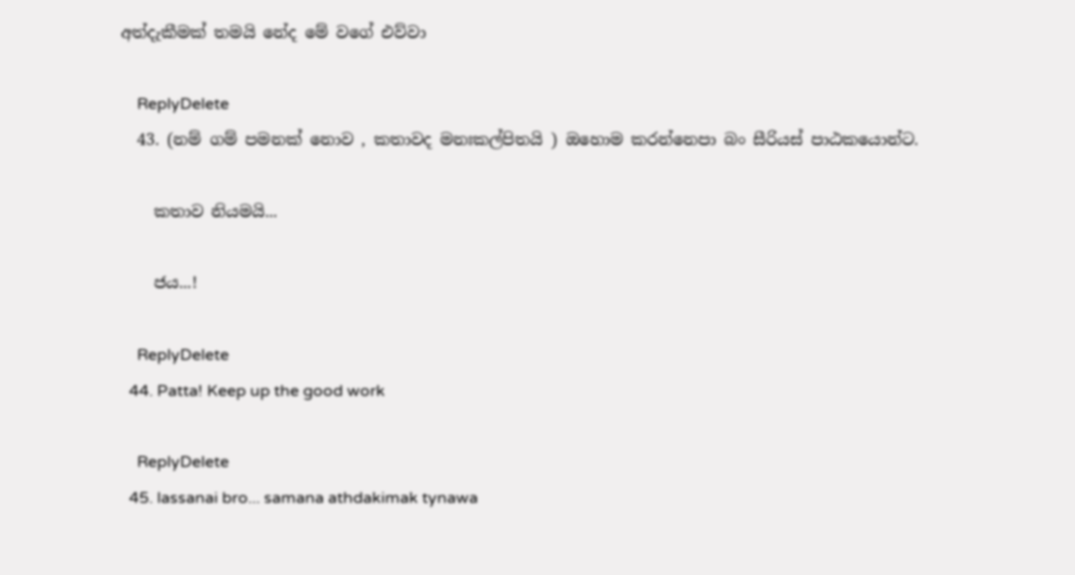අත්දැකීමක් තමයි නේද මේ වගේ එව්වා

    ReplyDelete
  43. (නම් ගම් පමනක් නොව , කතාවද මනඃකල්පිතයි ) ඔහොම කරන්නෙපා බං සීරියස් පාඨකයොන්ට.

    කතාව නියමයි...

    ජය...!

    ReplyDelete
  44. Patta! Keep up the good work

    ReplyDelete
  45. lassanai bro... samana athdakimak tynawa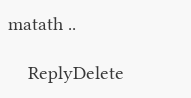matath ..

    ReplyDelete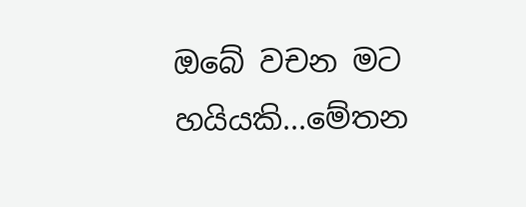ඔබේ වචන මට හයියකි...මේතන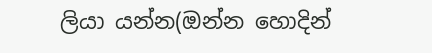ලියා යන්න(ඔන්න හොදින්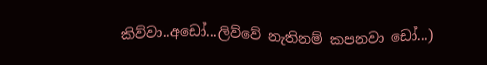කිව්වා..අඩෝ...ලිව්වේ නැතිනම් කපනවා ඩෝ...)